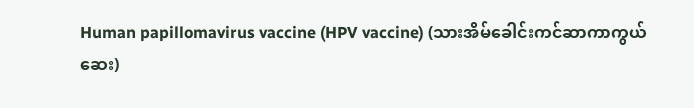Human papillomavirus vaccine (HPV vaccine) (သားအိမ်ခေါင်းကင်ဆာကာကွယ်ဆေး)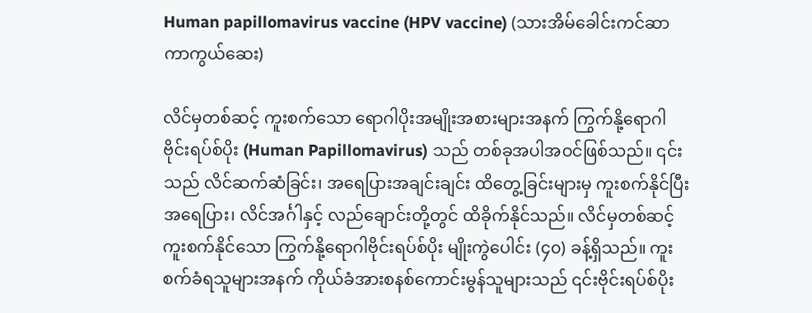Human papillomavirus vaccine (HPV vaccine) (သားအိမ်ခေါင်းကင်ဆာကာကွယ်ဆေး)

လိင်မှတစ်ဆင့် ကူးစက်သော ရောဂါပိုးအမျိုးအစားများအနက် ကြွက်နို့ရောဂါဗိုင်းရပ်စ်ပိုး (Human Papillomavirus) သည် တစ်ခုအပါအဝင်ဖြစ်သည်။ ၎င်းသည် လိင်ဆက်ဆံခြင်း၊ အရေပြားအချင်းချင်း ထိတွေ့ခြင်းများမှ ကူးစက်နိုင်ပြီး အရေပြား၊ လိင်အင်္ဂါနှင့် လည်ချောင်းတို့တွင် ထိခိုက်နိုင်သည်။ လိင်မှတစ်ဆင့်ကူးစက်နိုင်သော ကြွက်နို့ရောဂါဗိုင်းရပ်စ်ပိုး မျိုးကွဲပေါင်း (၄၀) ခန့်ရှိသည်။ ကူးစက်ခံရသူများအနက် ကိုယ်ခံအားစနစ်ကောင်းမွန်သူများသည် ၎င်းဗိုင်းရပ်စ်ပိုး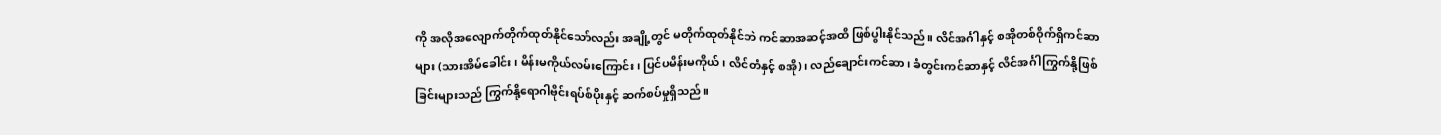ကို အလိုအလျောက်တိုက်ထုတ်နိုင်သော်လည်း အချို့တွင် မတိုက်ထုတ်နိုင်ဘဲ ကင်ဆာအဆင့်အထိ ဖြစ်ပွါးနိုင်သည်။ လိင်အင်္ဂါနှင့် စအိုတစ်ဝိုက်ရှိကင်ဆာများ (သားအိမ်ခေါင်း၊ မိန်းမကိုယ်လမ်းကြောင်း၊ ပြင်ပမိန်းမကိုယ်၊ လိင်တံနှင့် စအို)၊ လည်ချောင်းကင်ဆာ၊ ခံတွင်းကင်ဆာနှင့် လိင်အင်္ဂါကြွက်နို့ဖြစ်ခြင်းများသည် ကြွက်နို့ရောဂါဗိုင်းရပ်စ်ပိုးနှင့် ဆက်စပ်မှုရှိသည်။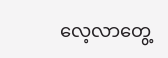လေ့လာတွေ့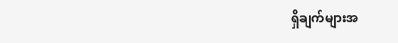ရှိချက်များအ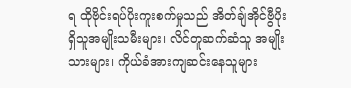ရ ထိုဗိုင်းရပ်ပိုးကူးစက်မှုသည် အိတ်ချ်အိုင်ဗွီပိုးရှိသူအမျိုးသမီးများ၊ လိင်တူဆက်ဆံသူ အမျိုးသားများ၊ ကိုယ်ခံအားကျဆင်းနေသူများ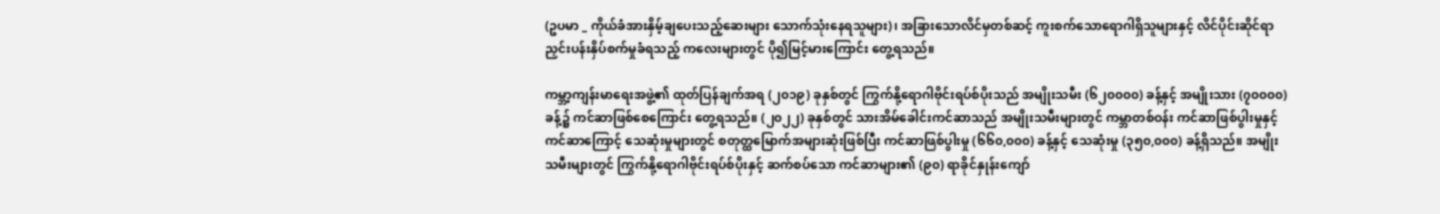(ဥပမာ _ ကိုယ်ခံအားနှိမ့်ချပေးသည့်ဆေးများ သောက်သုံးနေရသူများ)၊ အခြားသောလိင်မှတစ်ဆင့် ကူးစက်သောရောဂါရှိသူများနှင့် လိင်ပိုင်းဆိုင်ရာ ညှင်းပန်းနှိပ်စက်မှုခံရသည့် ကလေးများတွင် ပို၍မြင့်မားကြောင်း တွေ့ရသည်။

ကမ္ဘာ့ကျန်းမာရေးအဖွဲ့၏ ထုတ်ပြန်ချက်အရ (၂၀၁၉) ခုနှစ်တွင် ကြွက်နို့ရောဂါဗိုင်းရပ်စ်ပိုးသည် အမျိုးသမီး (၆၂၀၀၀၀) ခန့်နှင့် အမျိုးသား (၇၀၀၀၀) ခန့်၌ ကင်ဆာဖြစ်စေကြောင်း တွေ့ရသည်။ (၂၀၂၂) ခုနှစ်တွင် သားအိမ်ခေါင်းကင်ဆာသည် အမျိုးသမီးများတွင် ကမ္ဘာတစ်ဝန်း ကင်ဆာဖြစ်ပွါးမှုနှင့် ကင်ဆာကြောင့် သေဆုံးမှုများတွင် စတုတ္ထမြောက်အများဆုံးဖြစ်ပြီး ကင်ဆာဖြစ်ပွါးမှု (၆၆၀,၀၀၀) ခန့်နှင့် သေဆုံးမှု (၃၅၀,၀၀၀) ခန့်ရှိသည်။ အမျိုးသမီးများတွင် ကြွက်နို့ရောဂါဗိုင်းရပ်စ်ပိုးနှင့် ဆက်စပ်သော ကင်ဆာများ၏ (၉၀) ရာခိုင်နှုန်းကျော်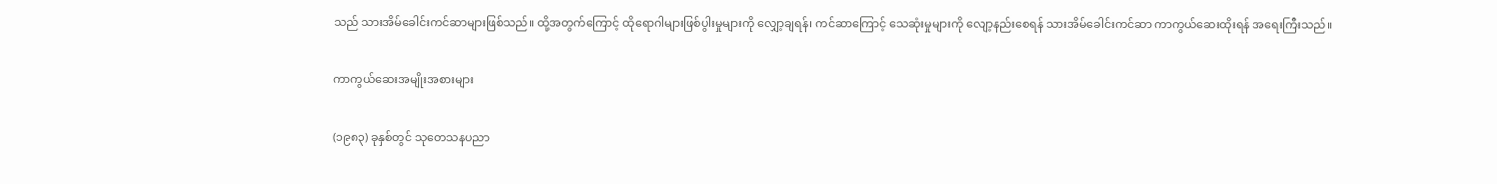သည် သားအိမ်ခေါင်းကင်ဆာများဖြစ်သည်။ ထို့အတွက်ကြောင့် ထိုရောဂါများဖြစ်ပွါးမှုများကို လျှော့ချရန်၊ ကင်ဆာကြောင့် သေဆုံးမှုများကို လျော့နည်းစေရန် သားအိမ်ခေါင်းကင်ဆာ ကာကွယ်ဆေးထိုးရန် အရေးကြီးသည်။

ကာကွယ်ဆေးအမျိုးအစားများ

(၁၉၈၃) ခုနှစ်တွင် သုတေသနပညာ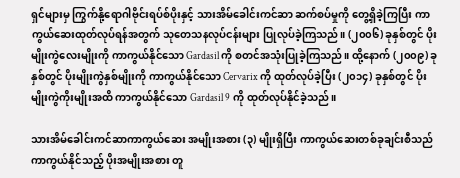ရှင်များမှ ကြွက်နို့ရောဂါဗိုင်းရပ်စ်ပိုးနှင့် သားအိမ်ခေါင်းကင်ဆာ ဆက်စပ်မှုကို တွေ့ရှိခဲ့ကြပြီး ကာကွယ်ဆေးထုတ်လုပ်ရန်အတွက် သုတေသနလုပ်ငန်းများ ပြုလုပ်ခဲ့ကြသည်။ (၂၀၀၆) ခုနှစ်တွင် ပိုးမျိုးကွဲလေးမျိုးကို ကာကွယ်နိုင်သော Gardasil ကို စတင်အသုံးပြုခဲ့ကြသည်။ ထို့နောက် (၂၀၀၉) ခုနှစ်တွင် ပိုးမျိုးကွဲနှစ်မျိုးကို ကာကွယ်နိုင်သော Cervarix ကို ထုတ်လုပ်ခဲ့ပြီး (၂၀၁၄) ခုနှစ်တွင် ပိုးမျိုးကွဲကိုးမျိုးအထိ ကာကွယ်နိုင်သော Gardasil 9 ကို ထုတ်လုပ်နိုင်ခဲ့သည်။

သားအိမ်ခေါင်းကင်ဆာကာကွယ်ဆေး အမျိုးအစား (၃) မျိုးရှိပြီး ကာကွယ်ဆေးတစ်ခုချင်းစီသည် ကာကွယ်နိုင်သည့် ပိုးအမျိုးအစား တူ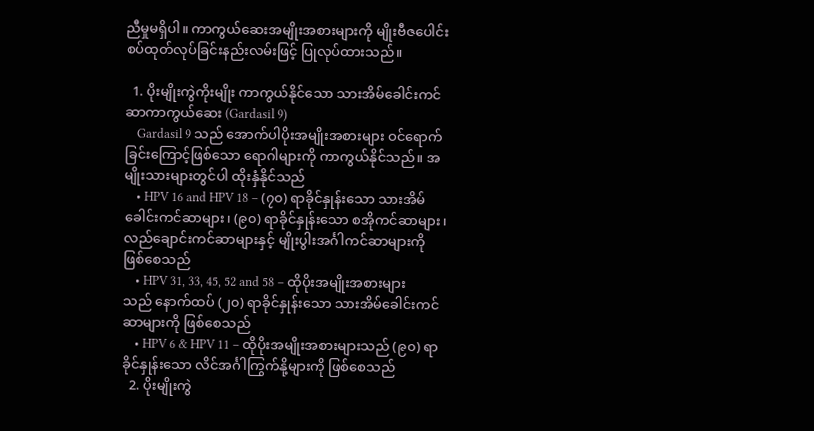ညီမှုမရှိပါ။ ကာကွယ်ဆေးအမျိုးအစားများကို မျိုးဗီဇပေါင်းစပ်ထုတ်လုပ်ခြင်းနည်းလမ်းဖြင့် ပြုလုပ်ထားသည်။

  1. ပိုးမျိုးကွဲကိုးမျိုး ကာကွယ်နိုင်သော သားအိမ်ခေါင်းကင်ဆာကာကွယ်ဆေး (Gardasil 9)
    Gardasil 9 သည် အောက်ပါပိုးအမျိုးအစားများ ဝင်ရောက်ခြင်းကြောင့်ဖြစ်သော ရောဂါများကို ကာကွယ်နိုင်သည်။ အမျိုးသားများတွင်ပါ ထိုးနှံနိုင်သည်
    • HPV 16 and HPV 18 – (၇၀) ရာခိုင်နှုန်းသော သားအိမ်ခေါင်းကင်ဆာများ၊ (၉၀) ရာခိုင်နှုန်းသော စအိုကင်ဆာများ၊ လည်ချောင်းကင်ဆာများနှင့် မျိုးပွါးအင်္ဂါကင်ဆာများကို ဖြစ်စေသည်
    • HPV 31, 33, 45, 52 and 58 – ထိုပိုးအမျိုးအစားများသည် နောက်ထပ် (၂၀) ရာခိုင်နှုန်းသော သားအိမ်ခေါင်းကင်ဆာများကို ဖြစ်စေသည်
    • HPV 6 & HPV 11 – ထိုပိုးအမျိုးအစားများသည် (၉၀) ရာခိုင်နှုန်းသော လိင်အင်္ဂါကြွက်နို့များကို ဖြစ်စေသည်
  2. ပိုးမျိုးကွဲ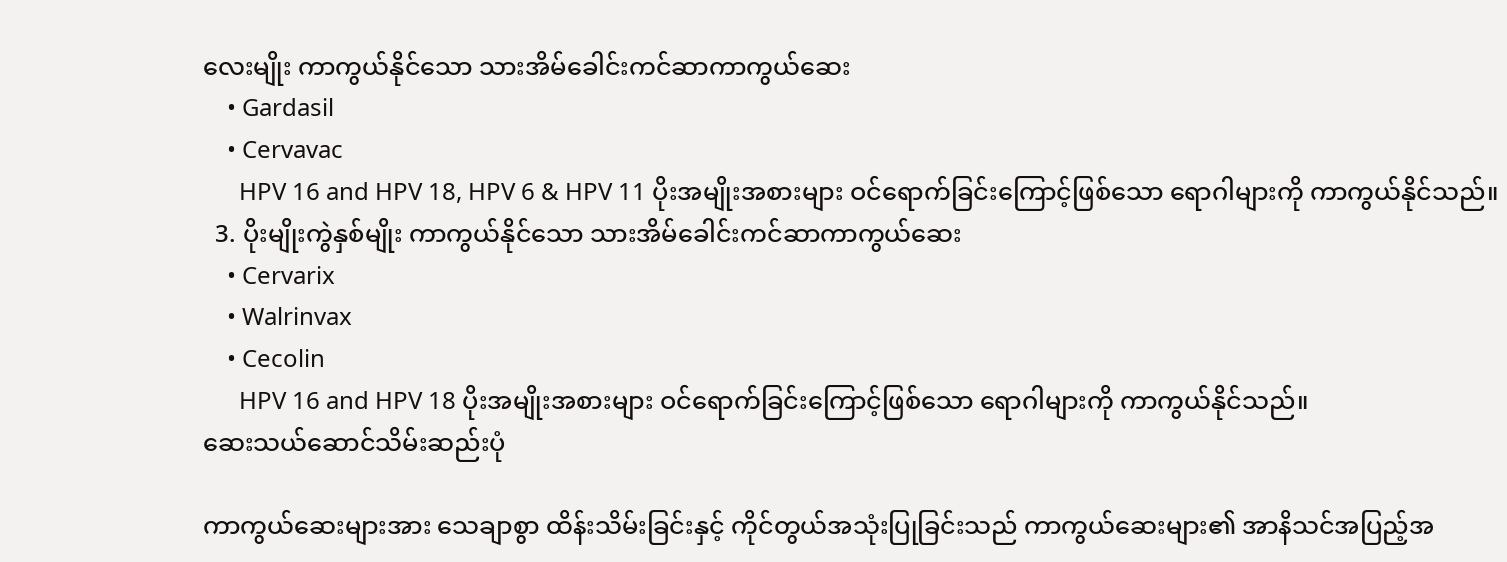လေးမျိုး ကာကွယ်နိုင်သော သားအိမ်ခေါင်းကင်ဆာကာကွယ်ဆေး
    • Gardasil
    • Cervavac
      HPV 16 and HPV 18, HPV 6 & HPV 11 ပိုးအမျိုးအစားများ ဝင်ရောက်ခြင်းကြောင့်ဖြစ်သော ရောဂါများကို ကာကွယ်နိုင်သည်။
  3. ပိုးမျိုးကွဲနှစ်မျိုး ကာကွယ်နိုင်သော သားအိမ်ခေါင်းကင်ဆာကာကွယ်ဆေး
    • Cervarix
    • Walrinvax
    • Cecolin
      HPV 16 and HPV 18 ပိုးအမျိုးအစားများ ဝင်ရောက်ခြင်းကြောင့်ဖြစ်သော ရောဂါများကို ကာကွယ်နိုင်သည်။
ဆေးသယ်ဆောင်သိမ်းဆည်းပုံ

ကာကွယ်ဆေးများအား သေချာစွာ ထိန်းသိမ်းခြင်းနှင့် ကိုင်တွယ်အသုံးပြုခြင်းသည် ကာကွယ်ဆေးများ၏ အာနိသင်အပြည့်အ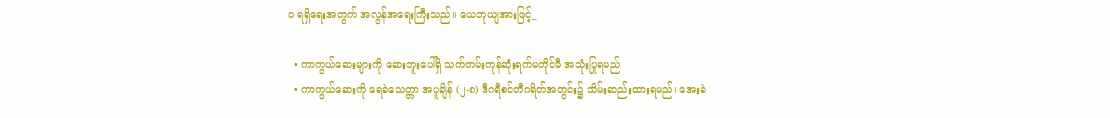ဝ ရရှိရေးအတွက် အလွန်အရေးကြီးသည်။ ယေဘုယျအားဖြင့်_

  • ကာကွယ်ဆေးများကို ဆေးဘူးပေါ်ရှိ သက်တမ်းကုန်ဆုံးရက်မတိုင်မီ အသုံးပြုရမည်
  • ကာကွယ်ဆေးကို ရေခဲသေတ္တာ အပူချိန် (၂-၈) ဒီဂရီစင်တီဂရိတ်အတွင်း၌ သိမ်းဆည်းထားရမည်၊ အေးခဲ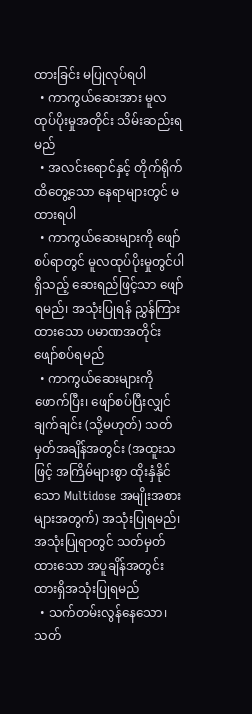ထားခြင်း မပြုလုပ်ရပါ
  • ကာကွယ်ဆေးအား မူလထုပ်ပိုးမှုအတိုင်း သိမ်းဆည်းရမည်
  • အလင်းရောင်နှင့် တိုက်ရိုက်ထိတွေ့သော နေရာများတွင် မထားရပါ
  • ကာကွယ်ဆေးများကို ဖျော်စပ်ရာတွင် မူလထုပ်ပိုးမှုတွင်ပါရှိသည့် ဆေးရည်ဖြင့်သာ ဖျော်ရမည်၊ အသုံးပြုရန် ညွှန်ကြားထားသော ပမာဏအတိုင်း ဖျော်စပ်ရမည်
  • ကာကွယ်ဆေးများကို ဖောက်ပြီး၊ ဖျော်စပ်ပြီးလျှင် ချက်ချင်း (သို့မဟုတ်) သတ်မှတ်အချိန်အတွင်း (အထူးသဖြင့် အကြိမ်များစွာ ထိုးနှံနိုင်သော Multidose အမျိုးအစားများအတွက်) အသုံးပြုရမည်၊ အသုံးပြုရာတွင် သတ်မှတ်ထားသော အပူချိန်အတွင်း ထားရှိအသုံးပြုရမည်
  • သက်တမ်းလွန်နေသော၊ သတ်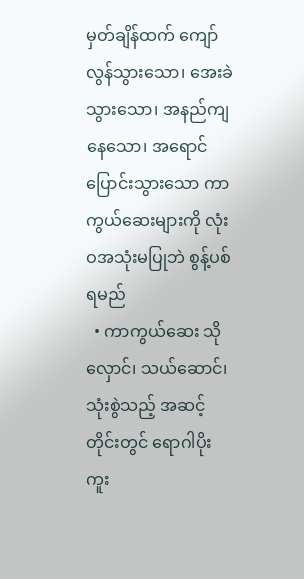မှတ်ချိန်ထက် ကျော်လွန်သွားသော၊ အေးခဲသွားသော၊ အနည်ကျနေသော၊ အရောင်ပြောင်းသွားသော ကာကွယ်ဆေးများကို လုံးဝအသုံးမပြုဘဲ စွန့်ပစ်ရမည်
  • ကာကွယ်ဆေး သိုလှောင်၊ သယ်ဆောင်၊ သုံးစွဲသည့် အဆင့်တိုင်းတွင် ရောဂါပိုးကူး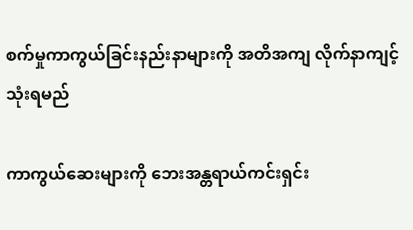စက်မှုကာကွယ်ခြင်းနည်းနာများကို အတိအကျ လိုက်နာကျင့်သုံးရမည်

ကာကွယ်ဆေးများကို ဘေးအန္တရာယ်ကင်းရှင်း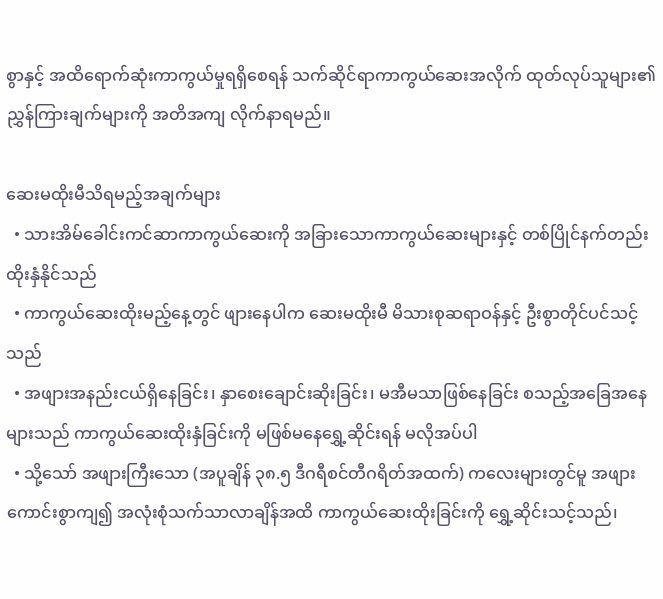စွာနှင့် အထိရောက်ဆုံးကာကွယ်မှုရရှိစေရန် သက်ဆိုင်ရာကာကွယ်ဆေးအလိုက် ထုတ်လုပ်သူများ၏ ညွှန်ကြားချက်များကို အတိအကျ လိုက်နာရမည်။

ဆေးမထိုးမီသိရမည့်အချက်များ
  • သားအိမ်ခေါင်းကင်ဆာကာကွယ်ဆေးကို အခြားသောကာကွယ်ဆေးများနှင့် တစ်ပြိုင်နက်တည်း ထိုးနှံနိုင်သည်
  • ကာကွယ်ဆေးထိုးမည့်နေ့တွင် ဖျားနေပါက ဆေးမထိုးမီ မိသားစုဆရာဝန်နှင့် ဦးစွာတိုင်ပင်သင့်သည်
  • အဖျားအနည်းငယ်ရှိနေခြင်း၊ နှာစေးချောင်းဆိုးခြင်း၊ မအီမသာဖြစ်နေခြင်း စသည့်အခြေအနေများသည် ကာကွယ်ဆေးထိုးနှံခြင်းကို မဖြစ်မနေရွှေ့ဆိုင်းရန် မလိုအပ်ပါ
  • သို့သော် အဖျားကြီးသော (အပူချိန် ၃၈.၅ ဒီဂရီစင်တီဂရိတ်အထက်) ကလေးများတွင်မူ အဖျားကောင်းစွာကျ၍ အလုံးစုံသက်သာလာချိန်အထိ ကာကွယ်ဆေးထိုးခြင်းကို ရွှေ့ဆိုင်းသင့်သည်၊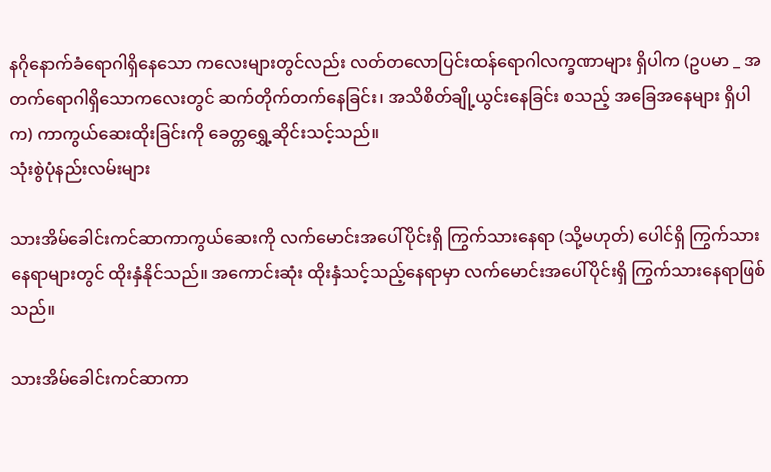နဂိုနောက်ခံရောဂါရှိနေသော ကလေးများတွင်လည်း လတ်တလောပြင်းထန်ရောဂါလက္ခဏာများ ရှိပါက (ဥပမာ _ အတက်ရောဂါရှိသောကလေးတွင် ဆက်တိုက်တက်နေခြင်း၊ အသိစိတ်ချို့ယွင်းနေခြင်း စသည့် အခြေအနေများ ရှိပါက) ကာကွယ်ဆေးထိုးခြင်းကို ခေတ္တရွှေ့ဆိုင်းသင့်သည်။
သုံးစွဲပုံနည်းလမ်းများ

သားအိမ်ခေါင်းကင်ဆာကာကွယ်ဆေးကို လက်မောင်းအပေါ်ပိုင်းရှိ ကြွက်သားနေရာ (သို့မဟုတ်) ပေါင်ရှိ ကြွက်သားနေရာများတွင် ထိုးနှံနိုင်သည်။ အကောင်းဆုံး ထိုးနှံသင့်သည့်နေရာမှာ လက်မောင်းအပေါ်ပိုင်းရှိ ကြွက်သားနေရာဖြစ်သည်။

သားအိမ်ခေါင်းကင်ဆာကာ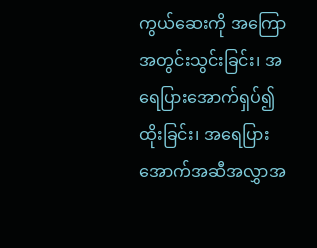ကွယ်ဆေးကို အကြောအတွင်းသွင်းခြင်း၊ အရေပြားအောက်ရှပ်၍ထိုးခြင်း၊ အရေပြားအောက်အဆီအလွှာအ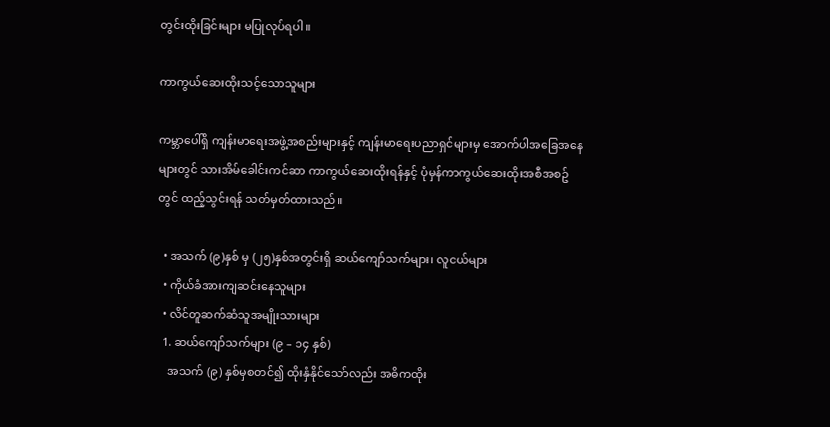တွင်းထိုးခြင်းများ မပြုလုပ်ရပါ။

ကာကွယ်ဆေးထိုးသင့်သောသူများ

ကမ္ဘာပေါ်ရှိ ကျန်းမာရေးအဖွဲ့အစည်းများနှင့် ကျန်းမာရေးပညာရှင်များမှ အောက်ပါအခြေအနေများတွင် သားအိမ်ခေါင်းကင်ဆာ ကာကွယ်ဆေးထိုးရန်နှင့် ပုံမှန်ကာကွယ်ဆေးထိုးအစီအစဥ်တွင် ထည့်သွင်းရန် သတ်မှတ်ထားသည်။

  • အသက် (၉)နှစ် မှ (၂၅)နှစ်အတွင်းရှိ ဆယ်ကျော်သက်များ၊ လူငယ်များ
  • ကိုယ်ခံအားကျဆင်းနေသူများ
  • လိင်တူဆက်ဆံသူအမျိုးသားများ
  1. ဆယ်ကျော်သက်များ (၉ – ၁၄ နှစ်)
    အသက် (၉) နှစ်မှစတင်၍ ထိုးနှံနိုင်သော်လည်း အဓိကထိုး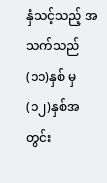နှံသင့်သည့် အသက်သည် (၁၁)နှစ် မှ (၁၂)နှစ်အတွင်း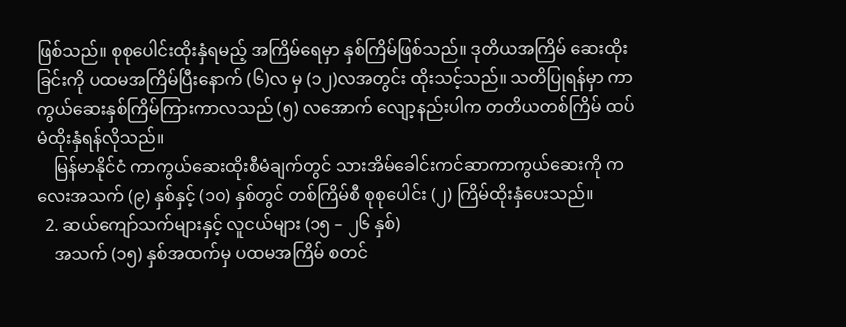ဖြစ်သည်။ စုစုပေါင်းထိုးနှံရမည့် အကြိမ်ရေမှာ နှစ်ကြိမ်ဖြစ်သည်။ ဒုတိယအကြိမ် ဆေးထိုးခြင်းကို ပထမအကြိမ်ပြီးနောက် (၆)လ မှ (၁၂)လအတွင်း ထိုးသင့်သည်။ သတိပြုရန်မှာ ကာကွယ်ဆေးနှစ်ကြိမ်ကြားကာလသည် (၅) လအောက် လျော့နည်းပါက တတိယတစ်ကြိမ် ထပ်မံထိုးနှံရန်လိုသည်။
    မြန်မာနိုင်ငံ ကာကွယ်ဆေးထိုးစီမံချက်တွင် သားအိမ်ခေါင်းကင်ဆာကာကွယ်ဆေးကို ကလေးအသက် (၉) နှစ်နှင့် (၁၀) နှစ်တွင် တစ်ကြိမ်စီ စုစုပေါင်း (၂) ကြိမ်ထိုးနှံပေးသည်။
  2. ဆယ်ကျော်သက်များနှင့် လူငယ်များ (၁၅ – ၂၆ နှစ်)
    အသက် (၁၅) နှစ်အထက်မှ ပထမအကြိမ် စတင်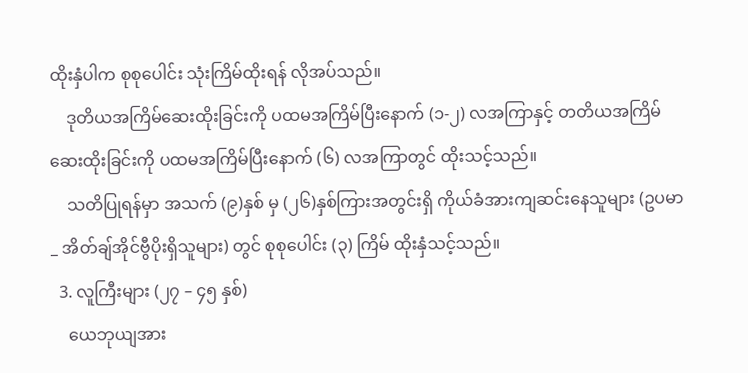ထိုးနှံပါက စုစုပေါင်း သုံးကြိမ်ထိုးရန် လိုအပ်သည်။
    ဒုတိယအကြိမ်ဆေးထိုးခြင်းကို ပထမအကြိမ်ပြီးနောက် (၁-၂) လအကြာနှင့် တတိယအကြိမ်ဆေးထိုးခြင်းကို ပထမအကြိမ်ပြီးနောက် (၆) လအကြာတွင် ထိုးသင့်သည်။
    သတိပြုရန်မှာ အသက် (၉)နှစ် မှ (၂၆)နှစ်ကြားအတွင်းရှိ ကိုယ်ခံအားကျဆင်းနေသူများ (ဥပမာ _ အိတ်ချ်အိုင်ဗွီပိုးရှိသူများ) တွင် စုစုပေါင်း (၃) ကြိမ် ထိုးနှံသင့်သည်။
  3. လူကြီးများ (၂၇ – ၄၅ နှစ်)
    ယေဘုယျအား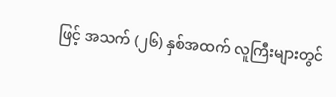ဖြင့် အသက် (၂၆) နှစ်အထက် လူကြီးများတွင်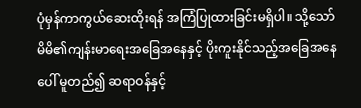ပုံမှန်ကာကွယ်ဆေးထိုးရန် အကြံပြုထားခြင်းမရှိပါ။ သို့သော် မိမိ၏ကျန်းမာရေးအခြေအနေနှင့် ပိုးကူးနိုင်သည့်အခြေအနေပေါ် မူတည်၍ ဆရာဝန်နှင့်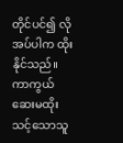တိုင်ပင်၍ လိုအပ်ပါက ထိုးနိုင်သည်။
ကာကွယ်ဆေးမထိုးသင့်သောသူ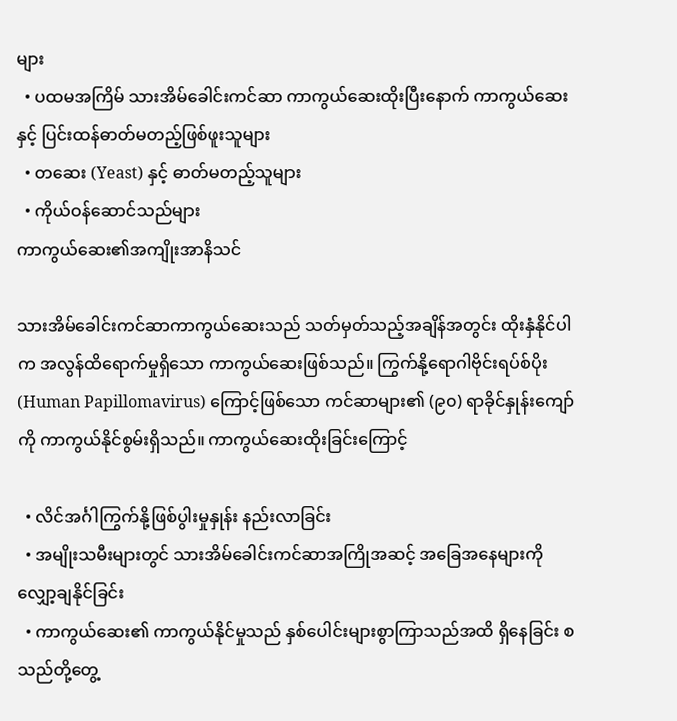များ
  • ပထမအကြိမ် သားအိမ်ခေါင်းကင်ဆာ ကာကွယ်ဆေးထိုးပြီးနောက် ကာကွယ်ဆေးနှင့် ပြင်းထန်ဓာတ်မတည့်ဖြစ်ဖူးသူများ
  • တဆေး (Yeast) နှင့် ဓာတ်မတည့်သူများ
  • ကိုယ်ဝန်ဆောင်သည်များ
ကာကွယ်ဆေး၏အကျိုးအာနိသင်

သားအိမ်‌ခေါင်းကင်ဆာကာကွယ်ဆေးသည် သတ်မှတ်သည့်အချိန်အတွင်း ထိုးနှံနိုင်ပါက အလွန်ထိရောက်မှုရှိသော ကာကွယ်ဆေးဖြစ်သည်။ ကြွက်နို့ရောဂါဗိုင်းရပ်စ်ပိုး (Human Papillomavirus) ကြောင့်ဖြစ်သော ကင်ဆာများ၏ (၉၀) ရာခိုင်နှုန်းကျော်ကို ကာကွယ်နိုင်စွမ်းရှိသည်။ ကာကွယ်ဆေးထိုးခြင်းကြောင့်

  • လိင်အင်္ဂါကြွက်နို့ဖြစ်ပွါးမှုနှုန်း နည်းလာခြင်း
  • အမျိုးသမီးများတွင် သားအိမ်ခေါင်းကင်ဆာအကြိုအဆင့် အခြေအနေများကို လျှော့ချနိုင်ခြင်း
  • ကာကွယ်ဆေး၏ ကာကွယ်နိုင်မှုသည် နှစ်ပေါင်းများစွာကြာသည်အထိ ရှိနေခြင်း စသည်တို့တွေ့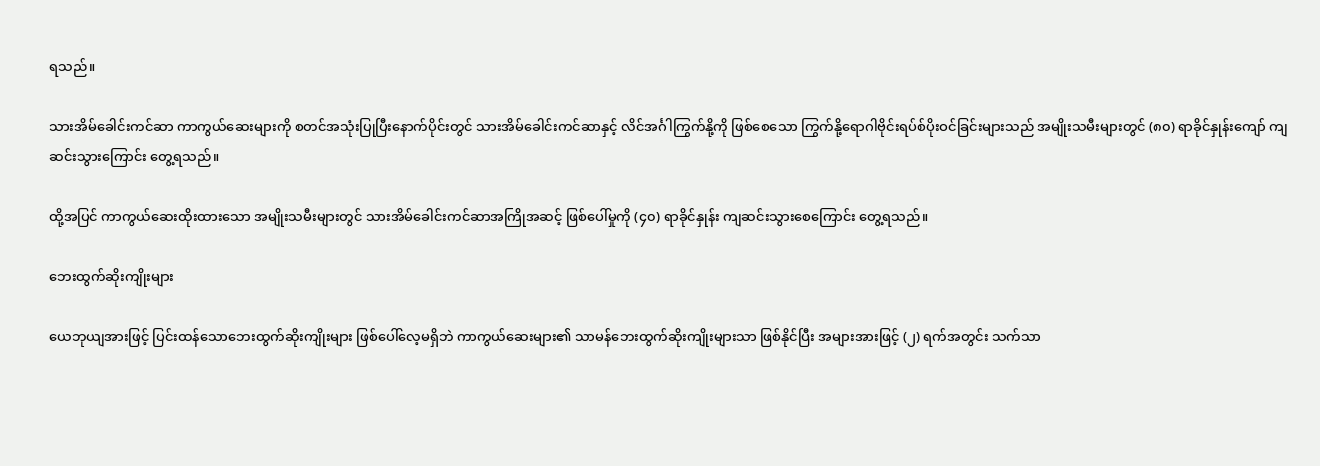ရသည်။

သားအိမ်ခေါင်းကင်ဆာ ကာကွယ်ဆေးများကို စတင်အသုံးပြုပြီးနောက်ပိုင်းတွင် သားအိမ်ခေါင်းကင်ဆာနှင့် လိင်အင်္ဂါကြွက်နို့ကို ဖြစ်စေသော ကြွက်နို့ရောဂါဗိုင်းရပ်စ်ပိုးဝင်ခြင်းများသည် အမျိုးသမီးများတွင် (၈၀) ရာခိုင်နှုန်းကျော် ကျဆင်းသွားကြောင်း တွေ့ရသည်။

ထို့အပြင် ကာကွယ်ဆေးထိုးထားသော အမျိုးသမီးများတွင် သားအိမ်ခေါင်းကင်ဆာအကြိုအဆင့် ဖြစ်ပေါ်မှုကို (၄၀) ရာခိုင်နှုန်း ကျဆင်းသွားစေကြောင်း တွေ့ရသည်။

ဘေးထွက်ဆိုးကျိုးများ

ယေဘုယျအားဖြင့် ပြင်းထန်သောဘေးထွက်ဆိုးကျိုးများ ဖြစ်ပေါ်လေ့မရှိဘဲ ကာကွယ်ဆေးများ၏ သာမန်ဘေးထွက်ဆိုးကျိုးများသာ ဖြစ်နိုင်ပြီး အများအားဖြင့် (၂) ရက်အတွင်း သက်သာ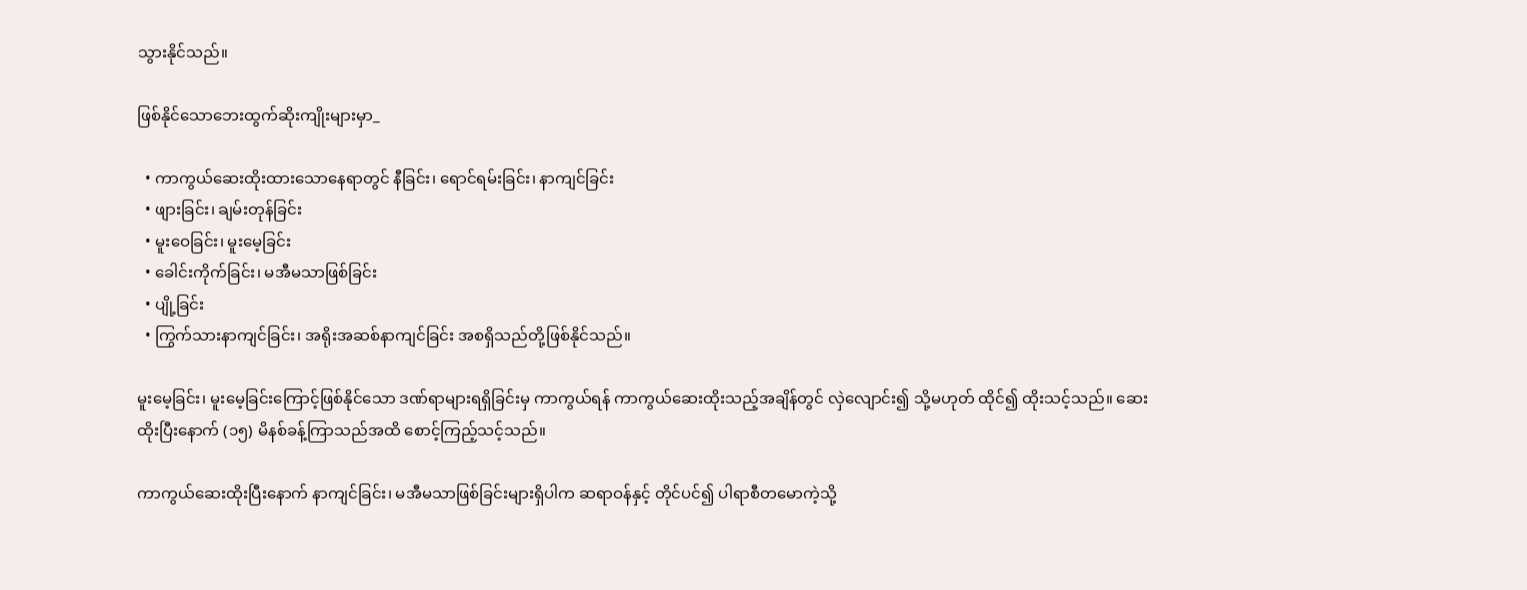သွားနိုင်သည်။

ဖြစ်နိုင်သောဘေးထွက်ဆိုးကျိုးများမှာ_

  • ကာကွယ်ဆေးထိုးထားသောနေရာတွင် နီခြင်း၊ ရောင်ရမ်းခြင်း၊ နာကျင်ခြင်း
  • ဖျားခြင်း၊ ချမ်းတုန်ခြင်း
  • မူးဝေခြင်း၊ မူးမေ့ခြင်း
  • ခေါင်းကိုက်ခြင်း၊ မအီမသာဖြစ်ခြင်း
  • ပျို့ခြင်း
  • ကြွက်သားနာကျင်ခြင်း၊ အရိုးအဆစ်နာကျင်ခြင်း အစရှိသည်တို့ဖြစ်နိုင်သည်။

မူးမေ့ခြင်း၊ မူးမေ့ခြင်းကြောင့်ဖြစ်နိုင်သော ဒဏ်ရာများရရှိခြင်းမှ ကာကွယ်ရန် ကာကွယ်ဆေးထိုးသည့်အချိန်တွင် လှဲလျောင်း၍ သို့မဟုတ် ထိုင်၍ ထိုးသင့်သည်။ ဆေးထိုးပြီးနောက် (၁၅) မိနစ်ခန့်ကြာသည်အထိ စောင့်ကြည့်သင့်သည်။

ကာကွယ်ဆေးထိုးပြီးနောက် နာကျင်ခြင်း၊ မအီမသာဖြစ်ခြင်းများရှိပါက ဆရာဝန်နှင့် တိုင်ပင်၍ ပါရာစီတမောကဲ့သို့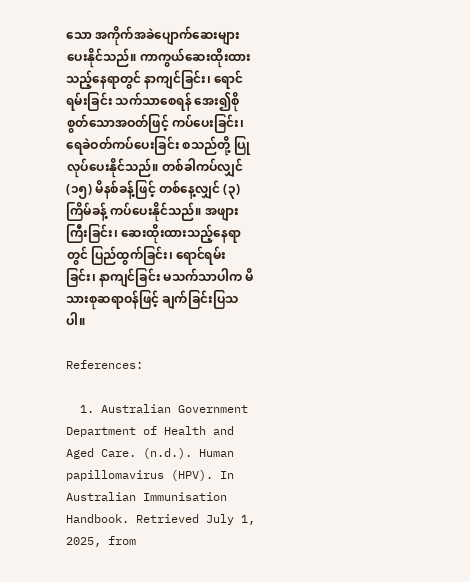သော အကိုက်အခဲပျောက်ဆေးများပေးနိုင်သည်။ ကာကွယ်ဆေးထိုးထားသည့်နေရာတွင် နာကျင်ခြင်း၊ ရောင်ရမ်းခြင်း သက်သာစေရန် အေး၍စိုစွတ်သောအဝတ်ဖြင့် ကပ်ပေးခြင်း၊ ရေခဲဝတ်ကပ်ပေးခြင်း စသည်တို့ ပြုလုပ်ပေးနိုင်သည်။ တစ်ခါကပ်လျှင် (၁၅) မိနစ်ခန့်ဖြင့် တစ်နေ့လျှင် (၃) ကြိမ်ခန့် ကပ်ပေးနိုင်သည်။ အဖျားကြီးခြင်း၊ ဆေးထိုးထားသည့်နေရာတွင် ပြည်ထွက်ခြင်း၊ ရောင်ရမ်းခြင်း၊ နာကျင်ခြင်း မသက်သာပါက မိသားစုဆရာဝန်ဖြင့် ချက်ခြင်းပြသပါ။

References:

  1. Australian Government Department of Health and Aged Care. (n.d.). Human papillomavirus (HPV). In Australian Immunisation Handbook. Retrieved July 1, 2025, from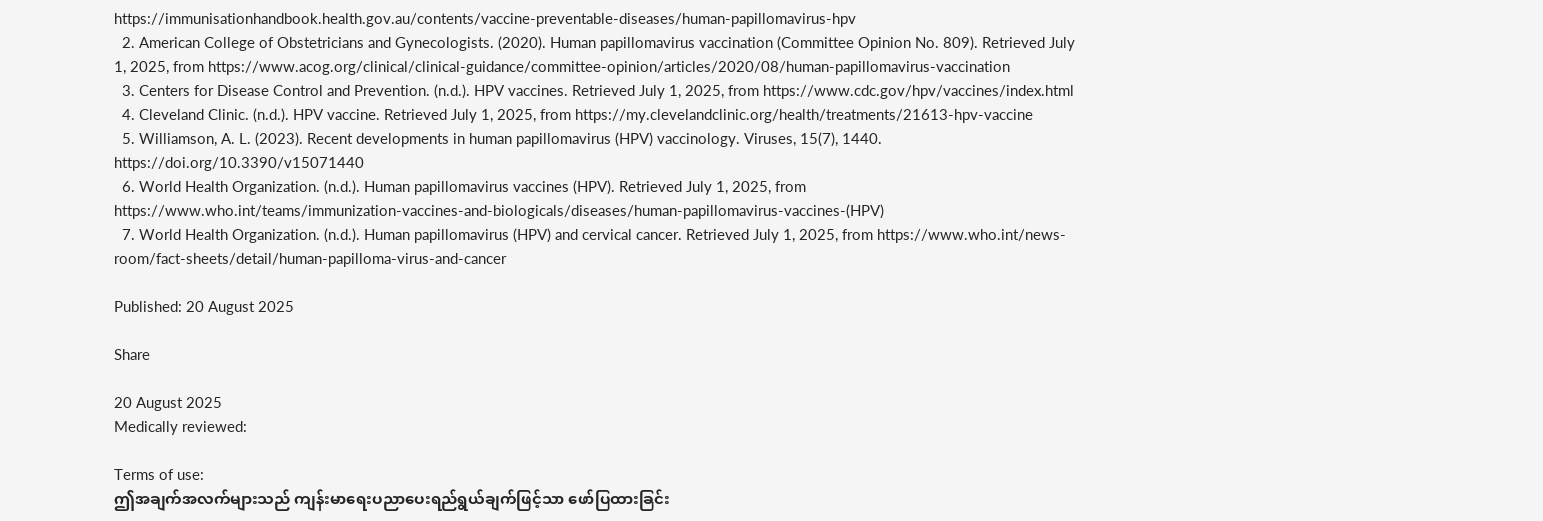https://immunisationhandbook.health.gov.au/contents/vaccine-preventable-diseases/human-papillomavirus-hpv
  2. American College of Obstetricians and Gynecologists. (2020). Human papillomavirus vaccination (Committee Opinion No. 809). Retrieved July 1, 2025, from https://www.acog.org/clinical/clinical-guidance/committee-opinion/articles/2020/08/human-papillomavirus-vaccination
  3. Centers for Disease Control and Prevention. (n.d.). HPV vaccines. Retrieved July 1, 2025, from https://www.cdc.gov/hpv/vaccines/index.html
  4. Cleveland Clinic. (n.d.). HPV vaccine. Retrieved July 1, 2025, from https://my.clevelandclinic.org/health/treatments/21613-hpv-vaccine
  5. Williamson, A. L. (2023). Recent developments in human papillomavirus (HPV) vaccinology. Viruses, 15(7), 1440. https://doi.org/10.3390/v15071440
  6. World Health Organization. (n.d.). Human papillomavirus vaccines (HPV). Retrieved July 1, 2025, from https://www.who.int/teams/immunization-vaccines-and-biologicals/diseases/human-papillomavirus-vaccines-(HPV)
  7. World Health Organization. (n.d.). Human papillomavirus (HPV) and cervical cancer. Retrieved July 1, 2025, from https://www.who.int/news-room/fact-sheets/detail/human-papilloma-virus-and-cancer

Published: 20 August 2025

Share

20 August 2025
Medically reviewed:

Terms of use:
ဤအချက်အလက်များသည် ကျန်းမာရေးပညာပေးရည်ရွယ်ချက်ဖြင့်သာ ဖော်ပြထားခြင်း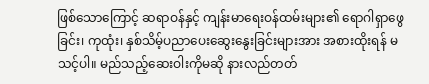ဖြစ်သောကြောင့် ဆရာဝန်နှင့် ကျန်းမာရေးဝန်ထမ်းများ၏ ရောဂါရှာဖွေခြင်း၊ ကုထုံး၊ နှစ်သိမ့်ပညာပေးဆွေးနွေးခြင်းများအား အစားထိုးရန် မသင့်ပါ။ မည်သည့်ဆေးဝါးကိုမဆို နားလည်တတ်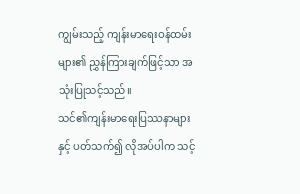ကျွမ်းသည့် ကျန်းမာရေးဝန်ထမ်းများ၏ ညွှန်ကြားချက်ဖြင့်သာ အသုံးပြုသင့်သည်။
သင်၏ကျန်းမာရေးပြဿနာများနှင့် ပတ်သက်၍ လိုအပ်ပါက သင့်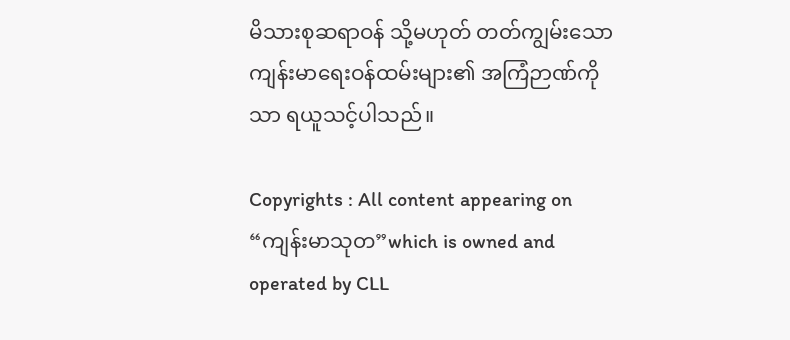မိသားစုဆရာဝန် သို့မဟုတ် တတ်ကျွမ်းသော ကျန်းမာရေးဝန်ထမ်းများ၏ အကြံဉာဏ်ကိုသာ ရယူသင့်ပါသည်။

Copyrights : All content appearing on “ကျန်းမာသုတ”which is owned and operated by CLL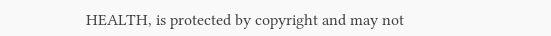HEALTH, is protected by copyright and may not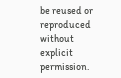be reused or reproduced without explicit permission.